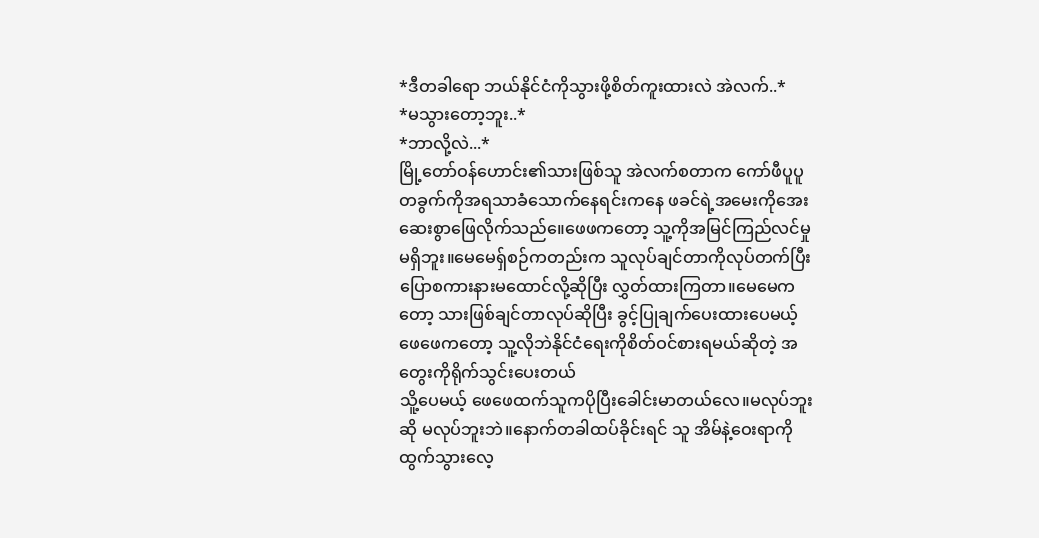*ဒီတခါရော ဘယ်နိုင်ငံကိုသွားဖို့စိတ်ကူးထားလဲ အဲလက်..*
*မသွားတော့ဘူး..*
*ဘာလို့လဲ...*
မြို့တော်ဝန်ဟောင်း၏သားဖြစ်သူ အဲလက်စတာက ကော်ဖီပူပူတခွက်ကိုအရသာခံသောက်နေရင်းကနေ ဖခင်ရဲ့အမေးကိုအေးဆေးစွာဖြေလိုက်သည်။ေဖေဖကတော့ သူ့ကိုအမြင်ကြည်လင်မှုမရှိဘူး။မေမေရှ်စဉ်ကတည်းက သူလုပ်ချင်တာကိုလုပ်တက်ပြီး ပြောစကားနားမထောင်လို့ဆိုပြီး လွှတ်ထားကြတာ။မေမေကတော့ သားဖြစ်ချင်တာလုပ်ဆိုပြီး ခွင့်ပြုချက်ပေးထားပေမယ့် ဖေဖေကတော့ သူ့လိုဘဲနိုင်ငံရေးကိုစိတ်ဝင်စားရမယ်ဆိုတဲ့ အတွေးကိုရိုက်သွင်းပေးတယ်
သိူ့ပေမယ့် ဖေဖေထက်သူကပိုပြီးခေါင်းမာတယ်လေ။မလုပ်ဘူးဆို မလုပ်ဘူးဘဲ။နောက်တခါထပ်ခိုင်းရင် သူ အိမ်နဲ့ဝေးရာကိုထွက်သွားလေ့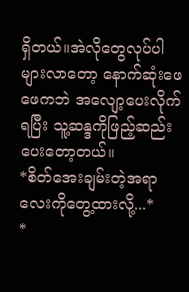ရှိတယ်။အဲလိုတွေလုပ်ပါများလာတော့ နောက်ဆုံးဖေဖေကဘဲ အလျော့ပေးလိုက်ရပြီး သူ့ဆန္ဒကိုဖြည့်ဆည်းပေးတော့တယ်။
*စိတ်အေးချမ်းတဲ့အရာလေးကိုတွေ့ထားလို့...*
*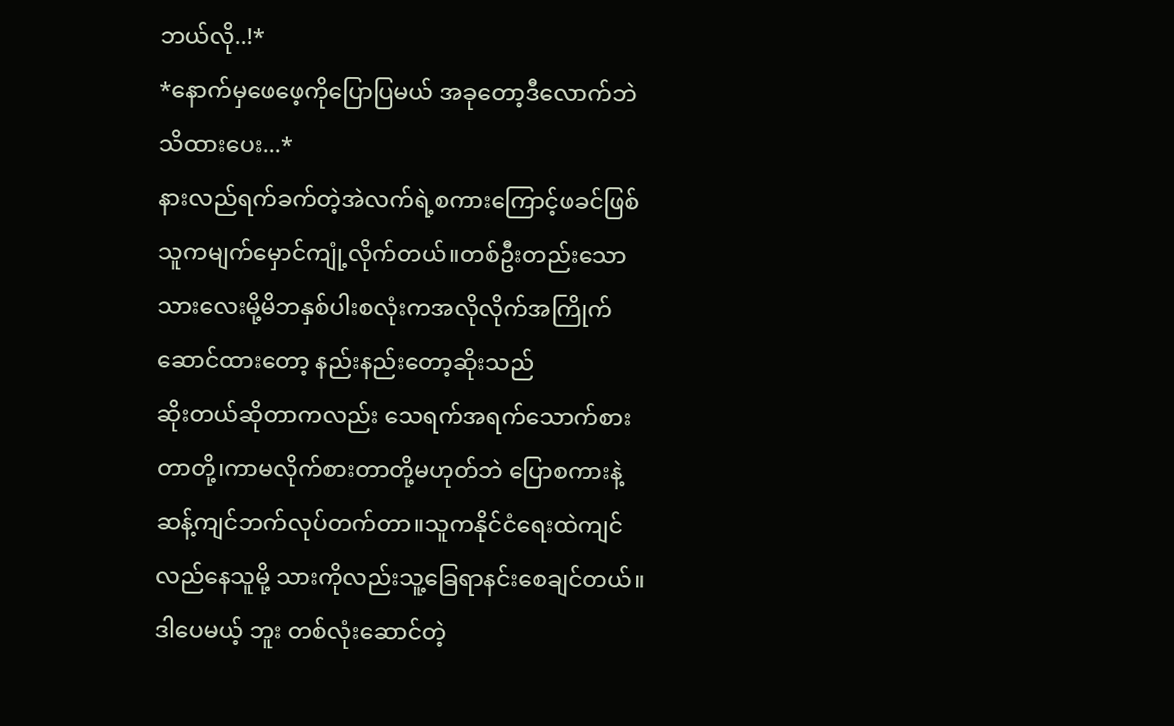ဘယ်လို..!*
*နောက်မှဖေဖေ့ကိုပြောပြမယ် အခုတော့ဒီလောက်ဘဲသိထားပေး...*
နားလည်ရက်ခက်တဲ့အဲလက်ရဲ့စကားကြောင့်ဖခင်ဖြစ်သူကမျက်မှောင်ကျုံ့လိုက်တယ်။တစ်ဦးတည်းသော သားလေးမို့မိဘနှစ်ပါးစလုံးကအလိုလိုက်အကြိုက်ဆောင်ထားတော့ နည်းနည်းတော့ဆိုးသည်
ဆိုးတယ်ဆိုတာကလည်း သေရက်အရက်သောက်စားတာတို့၊ကာမလိုက်စားတာတို့မဟုတ်ဘဲ ပြောစကားနဲ့ဆန့်ကျင်ဘက်လုပ်တက်တာ။သူကနိုင်ငံရေးထဲကျင်လည်နေသူမို့ သားကိုလည်းသူ့ခြေရာနင်းစေချင်တယ်။ဒါပေမယ့် ဘူး တစ်လုံးဆောင်တဲ့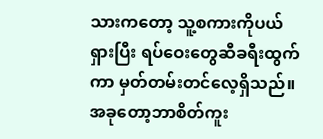သားကတော့ သူ့စကားကိုပယ်ရှားပြီး ရပ်ဝေးတွေဆီခရီးထွက်ကာ မှတ်တမ်းတင်လေ့ရှိသည်။
အခုတော့ဘာစိတ်ကူး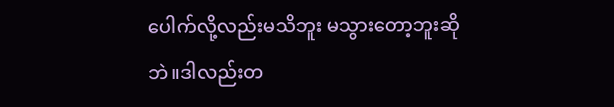ပေါက်လို့လည်းမသိဘူး မသွားတော့ဘူးဆိုဘဲ။ဒါလည်းတ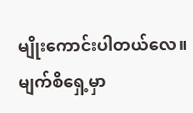မျိုးကောင်းပါတယ်လေ။မျက်စိရှေ့မှာ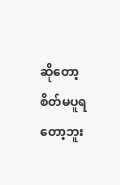ဆိုတော့ စိတ်မပူရတော့ဘူး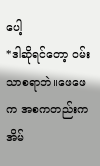ပေါ့
*ဒါဆိုရင်တော့ ဝမ်းသာစရာဘဲ။ဖေဖေက အစကတည်းကအိမ်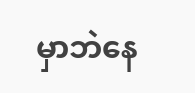မှာဘဲနေ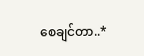စေချင်တာ..*